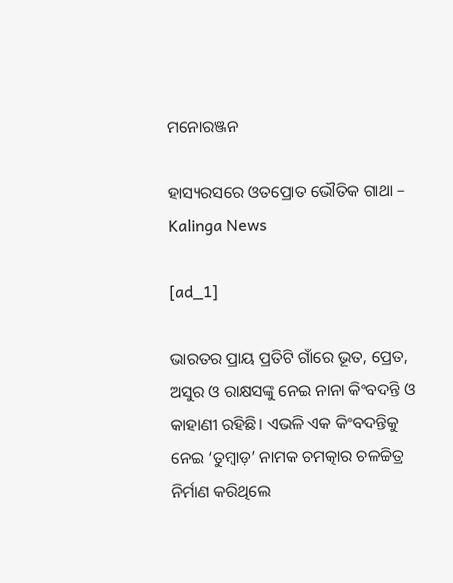ମନୋରଞ୍ଜନ

ହାସ୍ୟରସରେ ଓତପ୍ରୋତ ଭୌତିକ ଗାଥା – Kalinga News

[ad_1]

ଭାରତର ପ୍ରାୟ ପ୍ରତିଟି ଗାଁରେ ଭୂତ, ପ୍ରେତ, ଅସୁର ଓ ରାକ୍ଷସଙ୍କୁ ନେଇ ନାନା କିଂବଦନ୍ତି ଓ କାହାଣୀ ରହିଛି। ଏଭଳି ଏକ କିଂବଦନ୍ତିକୁ ନେଇ ‘ତୁମ୍ବାଡ଼’ ନାମକ ଚମତ୍କାର ଚଳଚ୍ଚିତ୍ର ନିର୍ମାଣ କରିଥିଲେ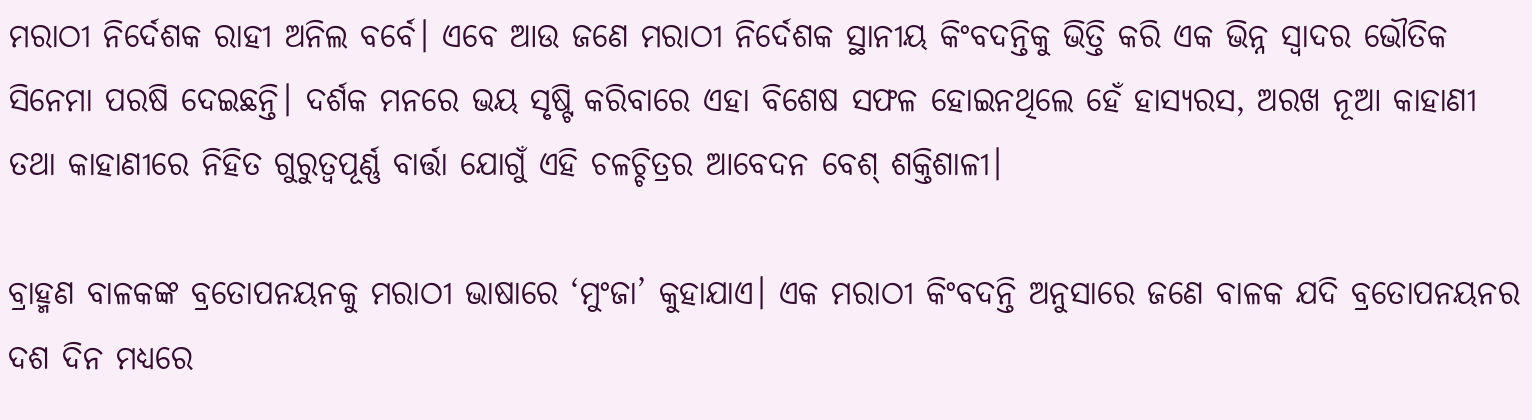ମରାଠୀ ନିର୍ଦେଶକ ରାହୀ ଅନିଲ ବର୍ବେ। ଏବେ ଆଉ ଜଣେ ମରାଠୀ ନିର୍ଦେଶକ ସ୍ଥାନୀୟ କିଂବଦନ୍ତିକୁ ଭିତ୍ତି କରି ଏକ ଭିନ୍ନ ସ୍ବାଦର ଭୌତିକ ସିନେମା ପରଷି ଦେଇଛନ୍ତି। ଦର୍ଶକ ମନରେ ଭୟ ସୃଷ୍ଟି କରିବାରେ ଏହା ବିଶେଷ ସଫଳ ହୋଇନଥିଲେ ହେଁ ହାସ୍ୟରସ, ଅରଖ ନୂଆ କାହାଣୀ ତଥା କାହାଣୀରେ ନିହିତ ଗୁରୁତ୍ବପୂର୍ଣ୍ଣ ବାର୍ତ୍ତା ଯୋଗୁଁ ଏହି ଚଳଚ୍ଚିତ୍ରର ଆବେଦନ ବେଶ୍‌ ଶକ୍ତିଶାଳୀ।

ବ୍ରାହ୍ମଣ ବାଳକଙ୍କ ବ୍ରତୋପନୟନକୁ ମରାଠୀ ଭାଷାରେ ‘ମୁଂଜା’ କୁହାଯାଏ। ଏକ ମରାଠୀ କିଂବଦନ୍ତି ଅନୁସାରେ ଜଣେ ବାଳକ ଯଦି ବ୍ରତୋପନୟନର ଦଶ ଦିନ ମଧ୍ୟରେ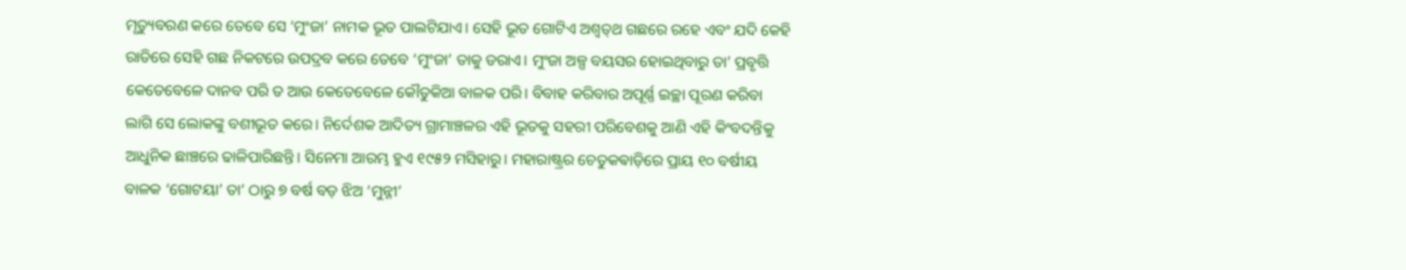ମୃତ୍ୟୁବରଣ କରେ ତେବେ ସେ ‘ମୁଂଜା’ ନାମକ ଭୂତ ପାଲଟିଯାଏ। ସେହି ଭୂତ ଗୋଟିଏ ଅଶ୍ବତ୍‌ଥ ଗଛରେ ରହେ ଏବଂ ଯଦି କେହି ରାତିରେ ସେହି ଗଛ ନିକଟରେ ଉପଦ୍ରବ କରେ ତେବେ ‘ମୁଂଜା’ ତାକୁ ଡରାଏ। ମୁଂଜା ଅଳ୍ପ ବୟସର ହୋଇଥିବାରୁ ତା’ ପ୍ରବୃତ୍ତି କେତେବେଳେ ଦାନବ ପରି ତ ଆଉ କେତେବେଳେ କୌତୁକିଆ ବାଳକ ପରି। ବିବାହ କରିବାର ଅପୂର୍ଣ୍ଣ ଇଚ୍ଛା ପୂରଣ କରିବା ଲାଗି ସେ ଲୋକଙ୍କୁ ବଶୀଭୂତ କରେ। ନିର୍ଦେଶକ ଆଦିତ୍ୟ ଗ୍ରାମାଞ୍ଚଳର ଏହି ଭୂତକୁ ସହରୀ ପରିବେଶକୁ ଆଣି ଏହି କିଂବଦନ୍ତିକୁ ଆଧୁନିକ ଛାଞ୍ଚରେ ଢାଳିପାରିଛନ୍ତି। ସିନେମା ଆରମ୍ଭ ହୁଏ ୧୯୫୨ ମସିହାରୁ। ମହାରାଷ୍ଟ୍ରର ଚେତୁକଵାଡ଼ିରେ ପ୍ରାୟ ୧୦ ବର୍ଷୀୟ ବାଳକ ‘ଗୋଟୟା’ ତା’ ଠାରୁ ୭ ବର୍ଷ ବଡ଼ ଝିଅ ‘ମୁନ୍ନୀ’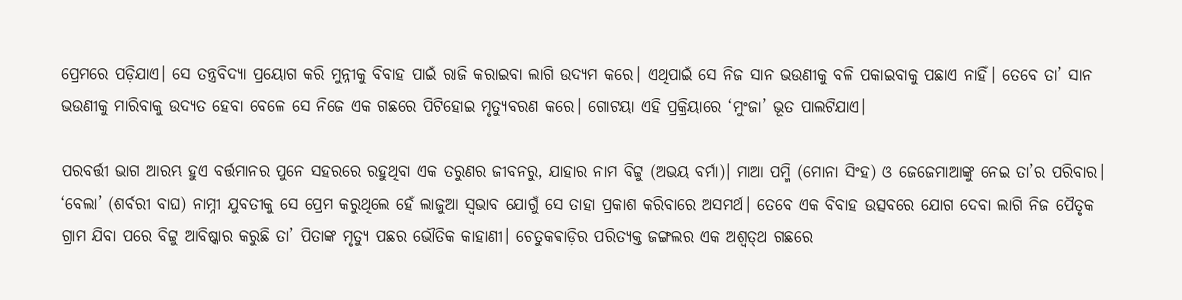ପ୍ରେମରେ ପଡ଼ିଯାଏ। ସେ ତନ୍ତ୍ରବିଦ୍ୟା ପ୍ରୟୋଗ କରି ମୁନ୍ନୀକୁ ବିବାହ ପାଇଁ ରାଜି କରାଇବା ଲାଗି ଉଦ୍ୟମ କରେ। ଏଥିପାଇଁ ସେ ନିଜ ସାନ ଭଉଣୀକୁ ବଳି ପକାଇବାକୁ ପଛାଏ ନାହିଁ। ତେବେ ତା’ ସାନ ଭଉଣୀକୁ ମାରିବାକୁ ଉଦ୍ୟତ ହେବା ବେଳେ ସେ ନିଜେ ଏକ ଗଛରେ ପିଟିହୋଇ ମୃତ୍ୟୁବରଣ କରେ। ଗୋଟୟା ଏହି ପ୍ରକ୍ରିୟାରେ ‘ମୁଂଜା’ ଭୂତ ପାଲଟିଯାଏ।

ପରବର୍ତ୍ତୀ ଭାଗ ଆରମ୍ଭ ହୁଏ ବର୍ତ୍ତମାନର ପୁନେ ସହରରେ ରହୁଥିବା ଏକ ତରୁଣର ଜୀବନରୁ, ଯାହାର ନାମ ବିଟ୍ଟୁ (ଅଭୟ ବର୍ମା)। ମାଆ ପମ୍ମି (ମୋନା ସିଂହ) ଓ ଜେଜେମାଆଙ୍କୁ ନେଇ ତା’ର ପରିବାର। ‘ବେଲା’ (ଶର୍ବରୀ ବାଘ) ନାମ୍ନୀ ଯୁବତୀକୁ ସେ ପ୍ରେମ କରୁଥିଲେ ହେଁ ଲାଜୁଆ ସ୍ବଭାବ ଯୋଗୁଁ ସେ ତାହା ପ୍ରକାଶ କରିବାରେ ଅସମର୍ଥ। ତେବେ ଏକ ବିବାହ ଉତ୍ସବରେ ଯୋଗ ଦେବା ଲାଗି ନିଜ ପୈତୃକ ଗ୍ରାମ ଯିବା ପରେ ବିଟ୍ଟୁ ଆବିଷ୍କାର କରୁଛି ତା’ ପିତାଙ୍କ ମୃତ୍ୟୁ ପଛର ଭୌତିକ କାହାଣୀ। ଚେତୁକଵାଡ଼ିର ପରିତ୍ୟକ୍ତ ଜଙ୍ଗଲର ଏକ ଅଶ୍ବତ୍‌ଥ ଗଛରେ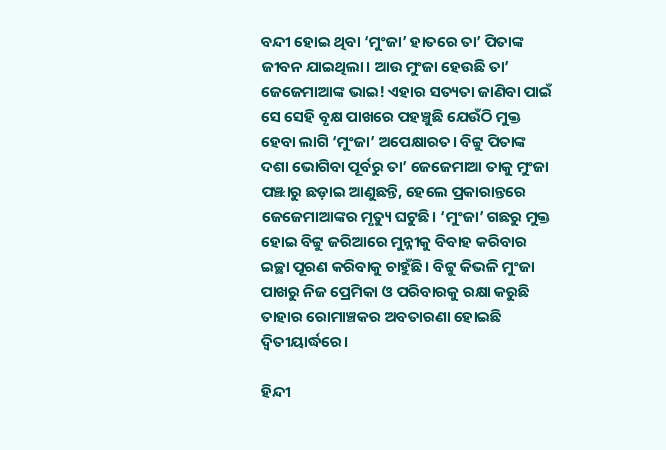ବନ୍ଦୀ ହୋଇ ଥିବା ‘ମୁଂଜା’ ହାତରେ ତା’ ପିତାଙ୍କ ଜୀବନ ଯାଇଥିଲା। ଆଉ ମୁଂଜା ହେଉଛି ତା’ ଜେଜେମାଆଙ୍କ ଭାଇ! ଏହାର ସତ୍ୟତା ଜାଣିବା ପାଇଁ ସେ ସେହି ବୃକ୍ଷ ପାଖରେ ପହଞ୍ଚୁଛି ଯେଉଁଠି ମୁକ୍ତ ହେବା ଲାଗି ‘ମୁଂଜା’ ଅପେକ୍ଷାରତ। ବିଟ୍ଟୁ ପିତାଙ୍କ ଦଶା ଭୋଗିବା ପୂର୍ବରୁ ତା’ ଜେଜେମାଆ ତାକୁ ମୁଂଜା ପଞ୍ଝାରୁ ଛଡ଼ାଇ ଆଣୁଛନ୍ତି, ହେଲେ ପ୍ରକାରାନ୍ତରେ ଜେଜେମାଆଙ୍କର ମୃତ୍ୟୁ ଘଟୁଛି। ‘ମୁଂଜା’ ଗଛରୁ ମୁକ୍ତ ହୋଇ ବିଟ୍ଟୁ ଜରିଆରେ ମୁନ୍ନୀକୁ ବିବାହ କରିବାର ଇଚ୍ଛା ପୂରଣ କରିବାକୁ ଚାହୁଁଛି। ବିଟ୍ଟୁ କିଭଳି ମୁଂଜା ପାଖରୁ ନିଜ ପ୍ରେମିକା ଓ ପରିବାରକୁ ରକ୍ଷା କରୁଛି ତାହାର ରୋମାଞ୍ଚକର ଅବତାରଣା ହୋଇଛି ଦ୍ବିତୀୟାର୍ଦ୍ଧରେ।

ହିନ୍ଦୀ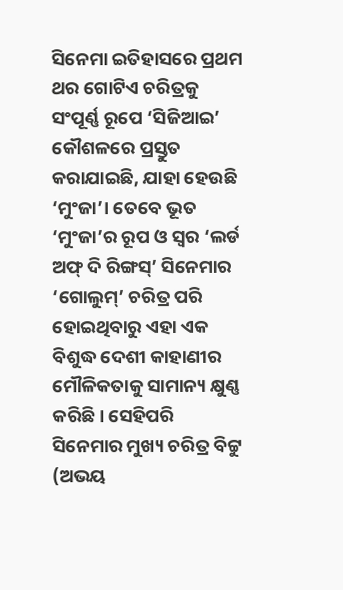ସିନେମା ଇତିହାସରେ ପ୍ରଥମ ଥର ଗୋଟିଏ ଚରିତ୍ରକୁ ସଂପୂର୍ଣ୍ଣ ରୂପେ ‘ସିଜିଆଇ’ କୌଶଳରେ ପ୍ରସ୍ତୁତ କରାଯାଇଛି, ଯାହା ହେଉଛି ‘ମୁଂଜା’। ତେବେ ଭୂତ ‘ମୁଂଜା’ର ରୂପ ଓ ସ୍ବର ‘ଲର୍ଡ ଅଫ୍‌ ଦି ରିଙ୍ଗସ୍‌’ ସିନେମାର ‘ଗୋଲୁମ୍’ ଚରିତ୍ର ପରି ହୋଇଥିବାରୁ ଏହା ଏକ ବିଶୁଦ୍ଧ ଦେଶୀ କାହାଣୀର ମୌଳିକତାକୁ ସାମାନ୍ୟ କ୍ଷୁଣ୍ଣ କରିଛି। ସେହିପରି ସିନେମାର ମୁଖ୍ୟ ଚରିତ୍ର ବିଟ୍ଟୁ (ଅଭୟ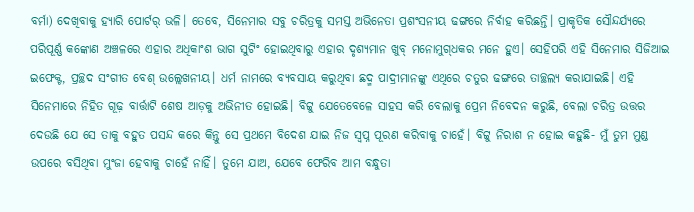ବର୍ମା) ଦେଖିବାକୁ ହ୍ୟାରି ପୋର୍ଟର୍ ଭଳି। ତେବେ, ସିନେମାର ସବୁ ଚରିତ୍ରକୁ ସମସ୍ତ ଅଭିନେତା ପ୍ରଶଂସନୀୟ ଢଙ୍ଗରେ ନିର୍ବାହ କରିଛନ୍ତି। ପ୍ରାକୃତିକ ସୌନ୍ଦର୍ଯ୍ୟରେ ପରିପୂର୍ଣ୍ଣ କଙ୍କୋଣ ଅଞ୍ଚଳରେ ଏହାର ଅଧିକାଂଶ ଭାଗ ସୁଟିଂ ହୋଇଥିବାରୁ ଏହାର ଦୃଶ୍ୟମାନ ଖୁବ୍ ମନୋମୁଗ୍‌ଧକର ମନେ ହୁଏ। ସେହିପରି ଏହି ସିନେମାର ସିଜିଆଇ ଇଫେକ୍ଟ, ପ୍ରଚ୍ଛଦ ସଂଗୀତ ବେଶ୍‌ ଉଲ୍ଲେଖନୀୟ। ଧର୍ମ ନାମରେ ବ୍ୟବସାୟ କରୁଥିବା ଛଦ୍ମ ପାଦ୍ରୀମାନଙ୍କୁ ଏଥିରେ ଚତୁର ଢଙ୍ଗରେ ତାଚ୍ଛଲ୍ୟ କରାଯାଇଛି। ଏହି ସିନେମାରେ ନିହିତ ଗୂଢ଼ ବାର୍ତ୍ତାଟି ଶେଷ ଆଡ଼କୁ ଅଭିନୀତ ହୋଇଛି। ବିଟ୍ଟୁ ଯେତେବେଳେ ସାହସ କରି ବେଲାକୁ ପ୍ରେମ ନିବେଦନ କରୁଛି, ବେଲା ଚରିତ୍ର ଉତ୍ତର ଦେଉଛି ଯେ ସେ ତାକୁ ବହୁତ ପସନ୍ଦ କରେ କିନ୍ତୁ ସେ ପ୍ରଥମେ ବିଦେଶ ଯାଇ ନିଜ ସ୍ବପ୍ନ ପୂରଣ କରିବାକୁ ଚାହେଁ। ବିଟ୍ଟୁ ନିରାଶ ନ ହୋଇ କହୁଛି- ମୁଁ ତୁମ ମୁଣ୍ଡ ଉପରେ ବସିଥିବା ମୁଂଜା ହେବାକୁ ଚାହେଁ ନାହିଁ। ତୁମେ ଯାଅ, ଯେବେ ଫେରିବ ଆମ ବନ୍ଧୁତା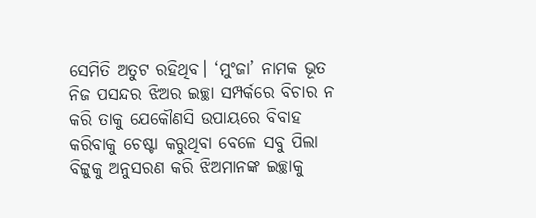ସେମିତି ଅତୁଟ ରହିଥିବ। ‘ମୁଂଜା’ ନାମକ ଭୂତ ନିଜ ପସନ୍ଦର ଝିଅର ଇଚ୍ଛା ସମ୍ପର୍କରେ ବିଚାର ନ କରି ତାକୁ ଯେକୌଣସି ଉପାୟରେ ବିବାହ କରିବାକୁ ଚେଷ୍ଟା କରୁଥିବା ବେଳେ ସବୁ ପିଲା ବିଟ୍ଟୁକୁ ଅନୁସରଣ କରି ଝିଅମାନଙ୍କ ଇଚ୍ଛାକୁ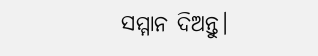ସମ୍ମାନ ଦିଅନ୍ତୁ।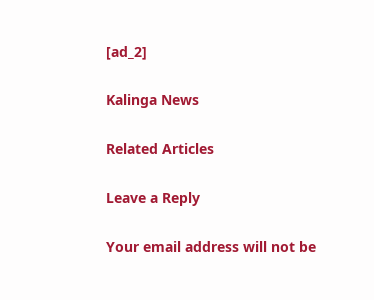[ad_2]

Kalinga News

Related Articles

Leave a Reply

Your email address will not be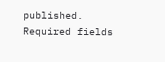published. Required fields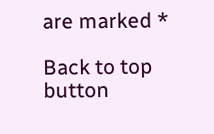are marked *

Back to top button